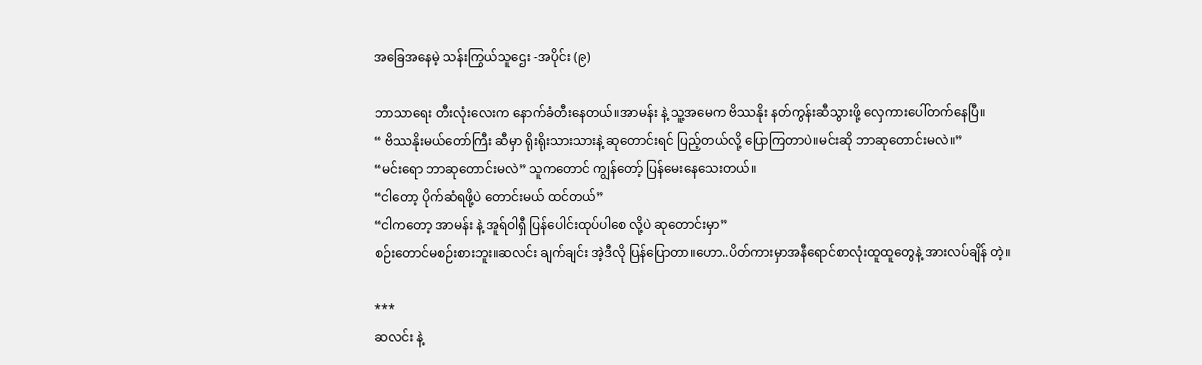အခြေအနေမဲ့ သန်းကြွယ်သူဌေး -အပိုင်း (၉)

ဘာသာရေး တီးလုံးလေးက နောက်ခံတီးနေတယ်။အာမန်း နဲ့ သူ့အမေက ဗိဿနိုး နတ်ကွန်းဆီသွားဖို့ လှေကားပေါ်တက်နေပြီ။
“ ဗိဿနိုးမယ်တော်ကြီး ဆီမှာ ရိုးရိုးသားသားနဲ့ ဆုတောင်းရင် ပြည့်တယ်လို့ ပြောကြတာပဲ။မင်းဆို ဘာဆုတောင်းမလဲ။”
“မင်းရော ဘာဆုတောင်းမလဲ” သူကတောင် ကျွန်တော့် ပြန်မေးနေသေးတယ်။
“ငါတော့ ပိုက်ဆံရဖို့ပဲ တောင်းမယ် ထင်တယ်”
“ငါကတော့ အာမန်း နဲ့ အူရ်ဝါရှီ ပြန်ပေါင်းထုပ်ပါစေ လို့ပဲ ဆုတောင်းမှာ”
စဉ်းတောင်မစဉ်းစားဘူး။ဆလင်း ချက်ချင်း အဲ့ဒီလို ပြန်ပြောတာ။ဟော..ပိတ်ကားမှာအနီရောင်စာလုံးထူထူတွေနဲ့ အားလပ်ချိန် တဲ့။

***
ဆလင်း နဲ့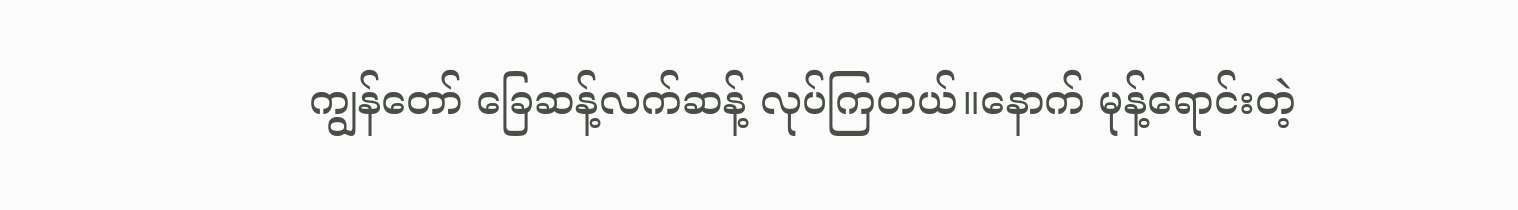ကျွန်တော် ခြေဆန့်လက်ဆန့် လုပ်ကြတယ်။နောက် မုန့်ရောင်းတဲ့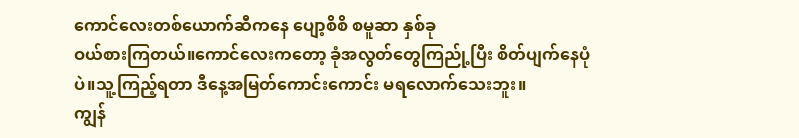ကောင်လေးတစ်ယောက်ဆီကနေ ပျော့စိစိ စမူဆာ နှစ်ခု
ဝယ်စားကြတယ်။ကောင်လေးကတော့ ခုံအလွတ်တွေကြည်ု့ပြီး စိတ်ပျက်နေပုံပဲ။သူ့ကြည့်ရတာ ဒီနေ့အမြတ်ကောင်းကောင်း မရလောက်သေးဘူး။
ကျွန်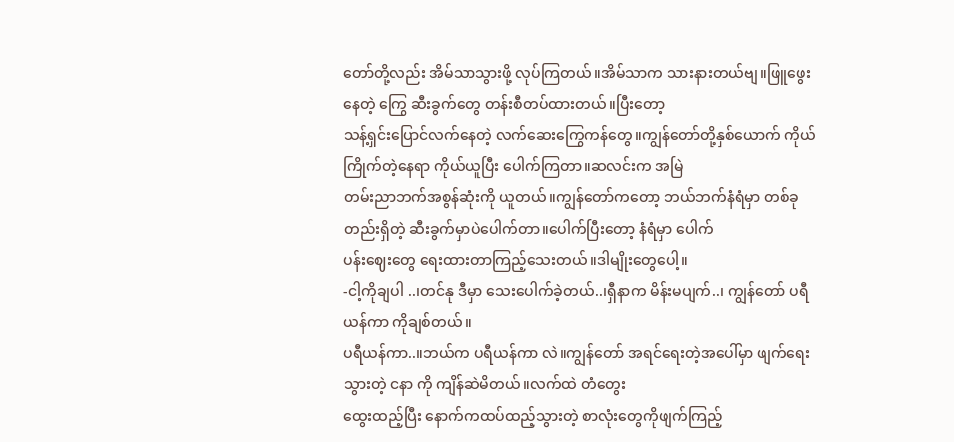တော်တို့လည်း အိမ်သာသွားဖို့ လုပ်ကြတယ်။အိမ်သာက သားနားတယ်ဗျ။ဖြူဖွေးနေတဲ့ ကြွေ ဆီးခွက်တွေ တန်းစီတပ်ထားတယ်။ပြီးတော့
သန့်ရှင်းပြောင်လက်နေတဲ့ လက်ဆေးကြွေကန်တွေ။ကျွန်တော်တို့နှစ်ယောက် ကိုယ်ကြိုက်တဲ့နေရာ ကိုယ်ယူပြီး ပေါက်ကြတာ။ဆလင်းက အမြဲ
တမ်းညာဘက်အစွန်ဆုံးကို ယူတယ်။ကျွန်တော်ကတော့ ဘယ်ဘက်နံရံမှာ တစ်ခုတည်းရှိတဲ့ ဆီးခွက်မှာပဲပေါက်တာ။ပေါက်ပြီးတော့ နံရံမှာ ပေါက်
ပန်းဈေးတွေ ရေးထားတာကြည့်သေးတယ်။ဒါမျိုးတွေပေါ့။
-ငါ့ကိုချပါ ..၊တင်နု ဒီမှာ သေးပေါက်ခဲ့တယ်..၊ရှီနာက မိန်းမပျက်..၊ ကျွန်တော် ပရီယန်ကာ ကိုချစ်တယ်။
ပရီယန်ကာ..။ဘယ်က ပရီယန်ကာ လဲ။ကျွန်တော် အရင်ရေးတဲ့အပေါ်မှာ ဖျက်ရေးသွားတဲ့ ငနာ ကို ကျိန်ဆဲမိတယ်။လက်ထဲ တံတွေး
ထွေးထည့်ပြီး နောက်ကထပ်ထည့်သွားတဲ့ စာလုံးတွေကိုဖျက်ကြည့်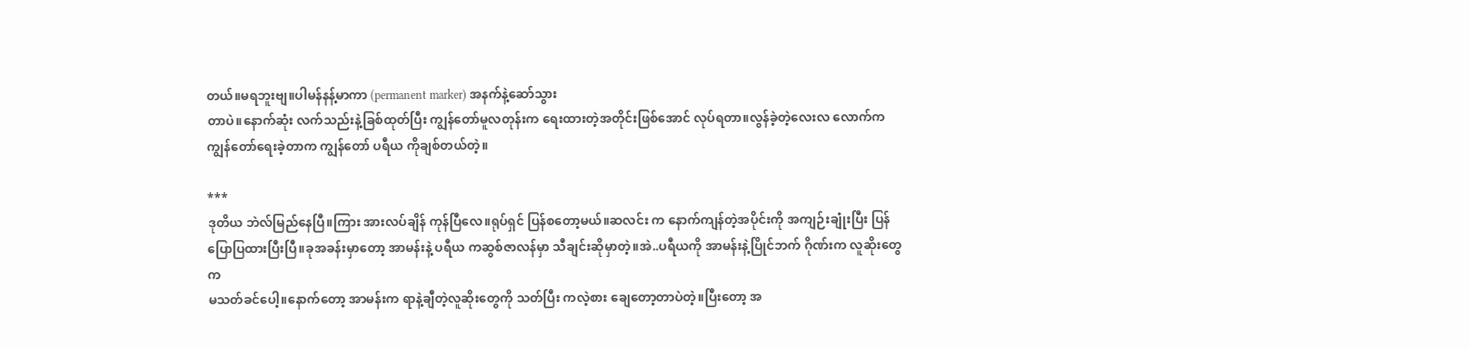တယ်။မရဘူးဗျ။ပါမန်နန့်မာကာ (permanent marker) အနက်နဲ့ဆော်သွား
တာပဲ။နောက်ဆုံး လက်သည်းနဲ့ခြစ်ထုတ်ပြီး ကျွန်တော်မူလတုန်းက ရေးထားတဲ့အတိုင်းဖြစ်အောင် လုပ်ရတာ။လွန်ခဲ့တဲ့လေးလ လောက်က
ကျွန်တော်ရေးခဲ့တာက ကျွန်တော် ပရီယ ကိုချစ်တယ်တဲ့။

***
ဒုတိယ ဘဲလ်မြည်နေပြီ။ကြား အားလပ်ချိန် ကုန်ပြီလေ။ရုပ်ရှင် ပြန်စတော့မယ်။ဆလင်း က နောက်ကျန်တဲ့အပိုင်းကို အကျဉ်းချုံးပြီး ပြန်
ပြောပြထားပြီးပြီ။ခုအခန်းမှာတော့ အာမန်းနဲ့ ပရီယ ကဆွစ်ဇာလန်မှာ သီချင်းဆိုမှာတဲ့။အဲ..ပရီယကို အာမန်းနဲ့ပြိုင်ဘက် ဂိုဏ်းက လူဆိုးတွေက
မသတ်ခင်ပေါ့။နောက်တော့ အာမန်းက ရာနဲ့ချီတဲ့လူဆိုးတွေကို သတ်ပြီး ကလဲ့စား ချေတော့တာပဲတဲ့။ပြီးတော့ အ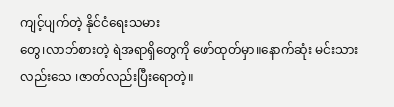ကျင့်ပျက်တဲ့ နိုင်ငံရေးသမား
တွေ၊လာဘ်စားတဲ့ ရဲအရာရှိတွေကို ဖော်ထုတ်မှာ။နောက်ဆုံး မင်းသား လည်းသေ ၊ဇာတ်လည်းပြီးရောတဲ့။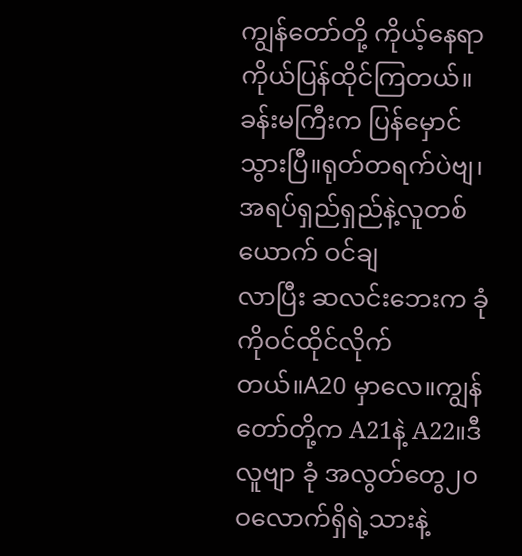ကျွန်တော်တို့ ကိုယ့်နေရာကိုယ်ပြန်ထိုင်ကြတယ်။ခန်းမကြီးက ပြန်မှောင်သွားပြီ။ရုတ်တရက်ပဲဗျ၊ အရပ်ရှည်ရှည်နဲ့လူတစ်ယောက် ဝင်ချ
လာပြီး ဆလင်းဘေးက ခုံကိုဝင်ထိုင်လိုက်တယ်။A20 မှာလေ။ကျွန်တော်တို့က A21နဲ့ A22။ဒီလူဗျာ ခုံ အလွတ်တွေ၂၀ဝလောက်ရှိရဲ့သားနဲ့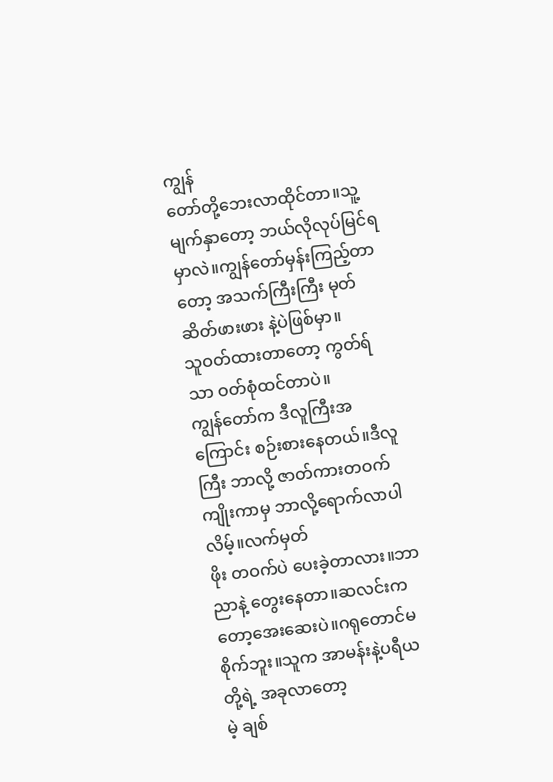ကျွန်
တော်တို့ဘေးလာထိုင်တာ။သူ့မျက်နှာတော့ ဘယ်လိုလုပ်မြင်ရမှာလဲ။ကျွန်တော်မှန်းကြည့်တာတော့ အသက်ကြီးကြီး မုတ်ဆိတ်ဖားဖား နဲ့ပဲဖြစ်မှာ။
သူဝတ်ထားတာတော့ ကွတ်ရ်သာ ဝတ်စုံထင်တာပဲ။
ကျွန်တော်က ဒီလူကြီးအကြောင်း စဉ်းစားနေတယ်။ဒီလူကြီး ဘာလို့ ဇာတ်ကားတဝက်ကျိုးကာမှ ဘာလို့ရောက်လာပါလိမ့်။လက်မှတ်
ဖိုး တဝက်ပဲ ပေးခဲ့တာလား။ဘာညာနဲ့ တွေးနေတာ။ဆလင်းက တော့အေးဆေးပဲ။ဂရုတောင်မစိုက်ဘူး။သူက အာမန်းနဲ့ပရီယ တို့ရဲ့ အခုလာတော့
မဲ့ ချစ်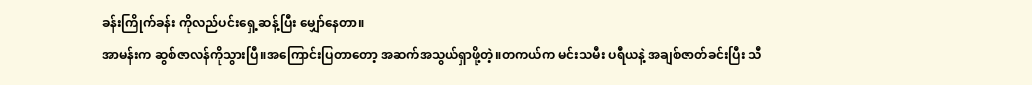ခန်းကြိုက်ခန်း ကိုလည်ပင်းရှေ့ဆန့်ပြီး မျှော်နေတာ။
အာမန်းက ဆွစ်ဇာလန်ကိုသွားပြီ။အကြောင်းပြတာတော့ အဆက်အသွယ်ရှာဖို့တဲ့။တကယ်က မင်းသမီး ပရီယနဲ့ အချစ်ဇာတ်ခင်းပြီး သီ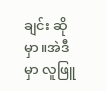ချင်း ဆိုမှာ။အဲဒီမှာ လူဖြူ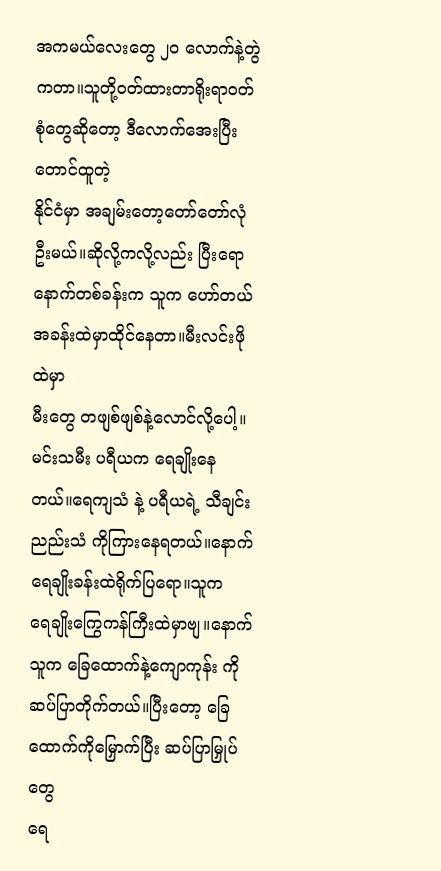အကမယ်လေးတွေ ၂ဝ လောက်နဲ့တွဲကတာ။သူတို့ဝတ်ထားတာရိုးရာဝတ်စုံတွေဆိုတော့ ဒီလောက်အေးပြီး တောင်ထူတဲ့
နိုင်ငံမှာ အချမ်းတော့တော်တော်လုံဦးမယ်။ဆိုလို့ကလို့လည်း ပြီးရော နောက်တစ်ခန်းက သူက ဟော်တယ်အခန်းထဲမှာထိုင်နေတာ။မီးလင်းဖိုထဲမှာ
မီးတွေ တဖျစ်ဖျစ်နဲ့လောင်လို့ပေါ့။
မင်းသမီး ပရီယက ရေချိုးနေတယ်။ရေကျသံ နဲ့ ပရီယရဲ့ သီချင်းညည်းသံ ကိုကြားနေရတယ်။နောက် ရေချိုးခန်းထဲရိုက်ပြရော။သူက
ရေချိုးကြွေကန်ကြီးထဲမှာဗျ။နောက် သူက ခြေထောက်နဲ့ကျောကုန်း ကိုဆပ်ပြာတိုက်တယ်။ပြီးတော့ ခြေထောက်ကိုမြှောက်ပြီး ဆပ်ပြာမြှုပ်တွေ
ရေ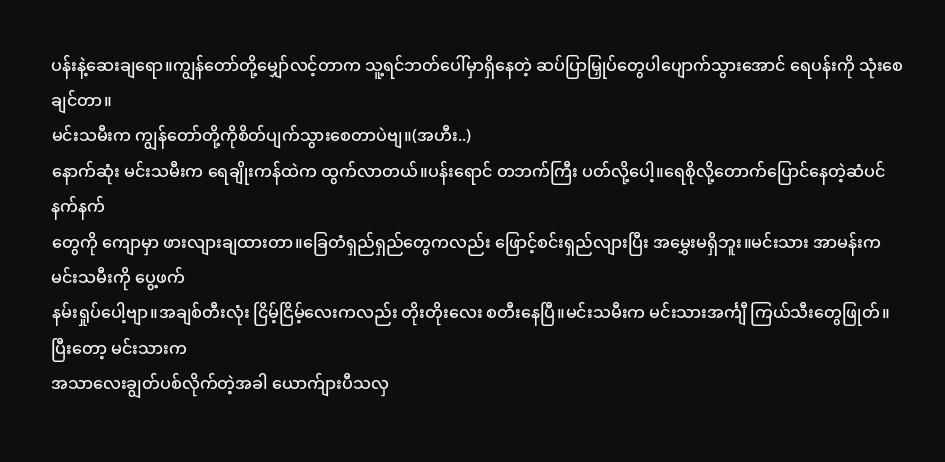ပန်းနဲ့ဆေးချရော။ကျွန်တော်တို့မျှော်လင့်တာက သူ့ရင်ဘတ်ပေါ်မှာရှိနေတဲ့ ဆပ်ပြာမြှုပ်တွေပါပျောက်သွားအောင် ရေပန်းကို သုံးစေချင်တာ။
မင်းသမီးက ကျွန်တော်တို့ကိုစိတ်ပျက်သွားစေတာပဲဗျ။(အဟီး..)
နောက်ဆုံး မင်းသမီးက ရေချိုးကန်ထဲက ထွက်လာတယ်။ပန်းရောင် တဘက်ကြီး ပတ်လို့ပေါ့။ရေစိုလို့တောက်ပြောင်နေတဲ့ဆံပင်နက်နက်
တွေကို ကျောမှာ ဖားလျားချထားတာ။ခြေတံရှည်ရှည်တွေကလည်း ဖြောင့်စင်းရှည်လျားပြီး အမွှေးမရှိဘူး။မင်းသား အာမန်းက မင်းသမီးကို ပွေ့ဖက်
နမ်းရှုပ်ပေါ့ဗျာ။အချစ်တီးလုံး ငြိမ့်ငြိမ့်လေးကလည်း တိုးတိုးလေး စတီးနေပြီ။မင်းသမီးက မင်းသားအင်္ကျီ ကြယ်သီးတွေဖြုတ်။ပြီးတော့ မင်းသားက
အသာလေးချွတ်ပစ်လိုက်တဲ့အခါ ယောက်ျားပီသလှ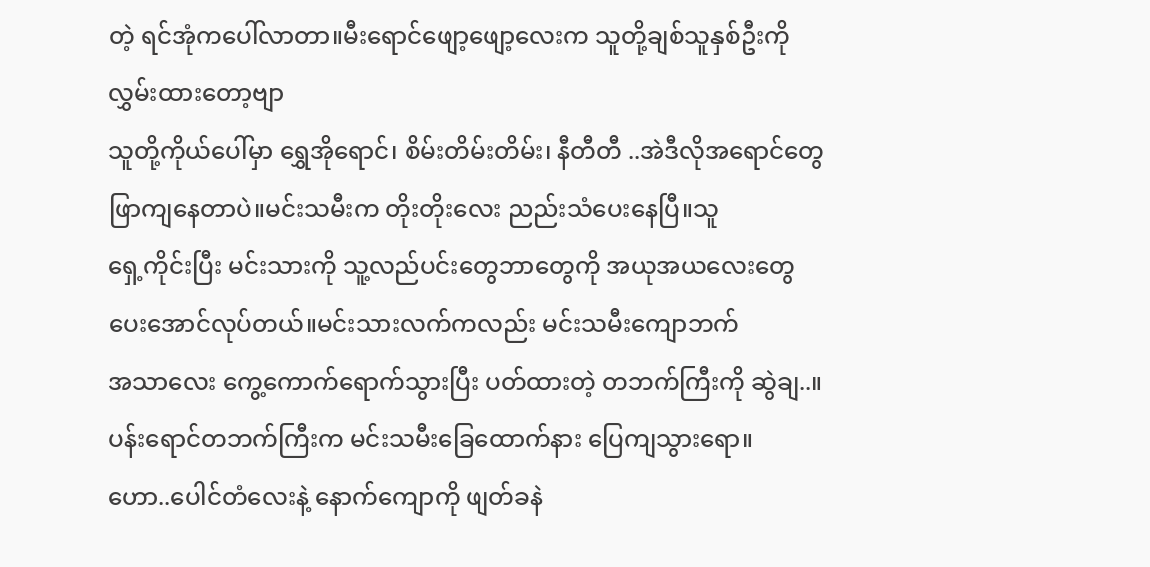တဲ့ ရင်အုံကပေါ်လာတာ။မီးရောင်ဖျော့ဖျော့လေးက သူတို့ချစ်သူနှစ်ဦးကို လွှမ်းထားတော့ဗျာ
သူတို့ကိုယ်ပေါ်မှာ ရွှေအိုရောင်၊ စိမ်းတိမ်းတိမ်း၊ နီတီတီ ..အဲဒီလိုအရောင်တွေဖြာကျနေတာပဲ။မင်းသမီးက တိုးတိုးလေး ညည်းသံပေးနေပြီ။သူ
ရှေ့ကိုင်းပြီး မင်းသားကို သူ့လည်ပင်းတွေဘာတွေကို အယုအယလေးတွေပေးအောင်လုပ်တယ်။မင်းသားလက်ကလည်း မင်းသမီးကျောဘက်
အသာလေး ကွေ့ကောက်ရောက်သွားပြီး ပတ်ထားတဲ့ တဘက်ကြီးကို ဆွဲချ..။ပန်းရောင်တဘက်ကြီးက မင်းသမီးခြေထောက်နား ပြေကျသွားရော။
ဟော..ပေါင်တံလေးနဲ့ နောက်ကျောကို ဖျတ်ခနဲ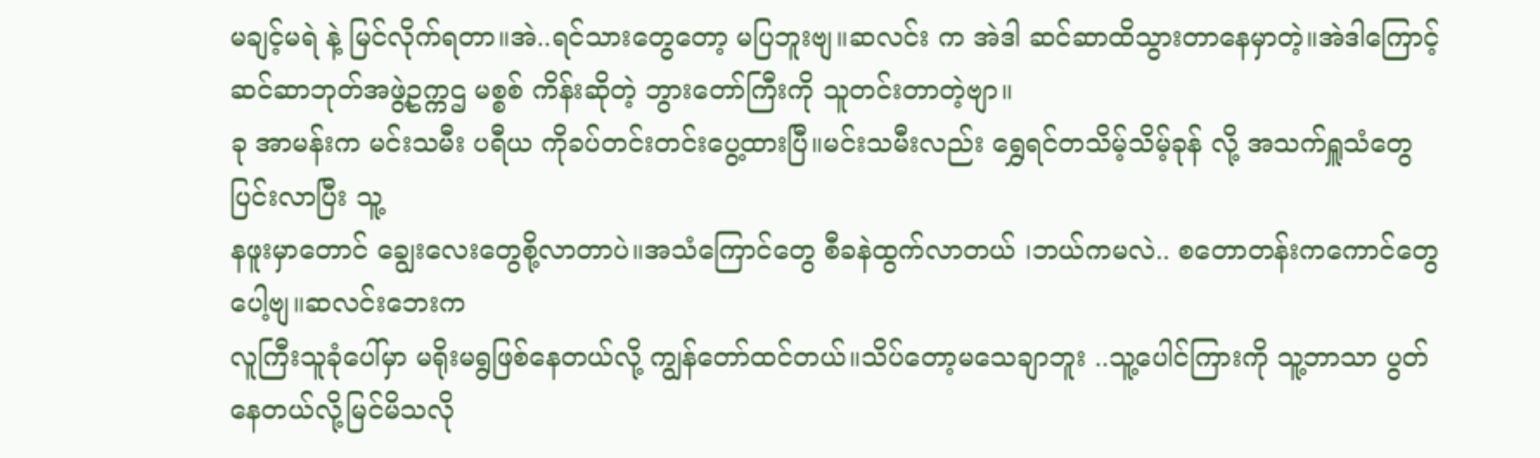မချင့်မရဲ နဲ့ မြင်လိုက်ရတာ။အဲ..ရင်သားတွေတော့ မပြဘူးဗျ။ဆလင်း က အဲဒါ ဆင်ဆာထိသွားတာနေမှာတဲ့။အဲဒါကြောင့် ဆင်ဆာဘုတ်အဖွဲ့ဥက္ကဌ မစ္စစ် ကိန်းဆိုတဲ့ ဘွားတော်ကြီးကို သူတင်းတာတဲ့ဗျာ။
ခု အာမန်းက မင်းသမီး ပရီယ ကိုခပ်တင်းတင်းပွေ့ထားပြီ။မင်းသမီးလည်း ရွှေရင်တသိမ့်သိမ့်ခုန် လို့ အသက်ရှူသံတွေ ပြင်းလာပြီး သူ့
နဖူးမှာတောင် ချွေးလေးတွေစို့လာတာပဲ။အသံကြောင်တွေ စီခနဲထွက်လာတယ် ၊ဘယ်ကမလဲ.. စတောတန်းကကောင်တွေပေါ့ဗျ။ဆလင်းဘေးက
လူကြီးသူခုံပေါ်မှာ မရိုးမရွဖြစ်နေတယ်လို့ ကျွန်တော်ထင်တယ်။သိပ်တော့မသေချာဘူး ..သူ့ပေါင်ကြားကို သူ့ဘာသာ ပွတ်နေတယ်လို့မြင်မိသလို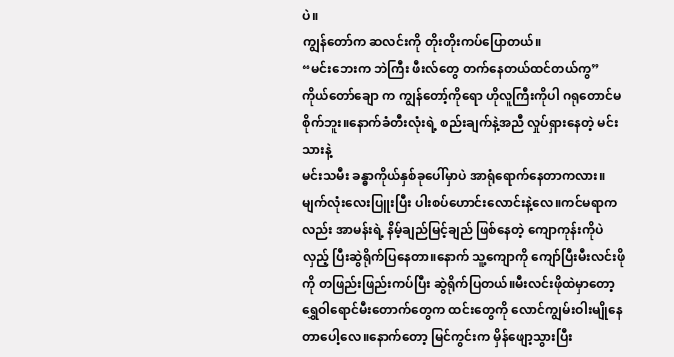ပဲ။
ကျွန်တော်က ဆလင်းကို တိုးတိုးကပ်ပြောတယ်။
“မင်းဘေးက ဘဲကြီး ဖီးလ်တွေ တက်နေတယ်ထင်တယ်ကွ”
ကိုယ်တော်ချော က ကျွန်တော့်ကိုရော ဟိုလူကြီးကိုပါ ဂရုတောင်မစိုက်ဘူး။နောက်ခံတီးလုံးရဲ့ စည်းချက်နဲ့အညီ လှုပ်ရှားနေတဲ့ မင်းသားနဲ့
မင်းသမီး ခန္ဓာကိုယ်နှစ်ခုပေါ်မှာပဲ အာရုံရောက်နေတာကလား။မျက်လုံးလေးပြူးပြီး ပါးစပ်ဟောင်းလောင်းနဲ့လေ။ကင်မရာကလည်း အာမန်းရဲ့ နိမ့်ချည်မြင့်ချည် ဖြစ်နေတဲ့ ကျောကုန်းကိုပဲ လှည့် ပြီးဆွဲရိုက်ပြနေတာ။နောက် သူ့ကျောကို ကျော်ပြီးမီးလင်းဖိုကို တဖြည်းဖြည်းကပ်ပြီး ဆွဲရိုက်ပြတယ်။မီးလင်းဖိုထဲမှာတော့ ရွှေဝါရောင်မီးတောက်တွေက ထင်းတွေကို လောင်ကျွမ်းဝါးမျိုနေတာပေါ့လေ။နောက်တော့ မြင်ကွင်းက မှိန်ဖျော့သွားပြီး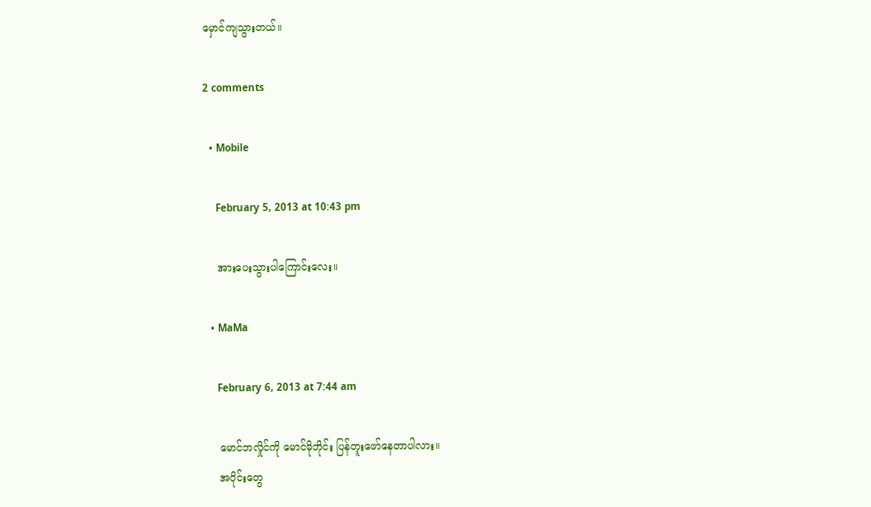မှောင်ကျသွားတယ်။

2 comments

  • Mobile

    February 5, 2013 at 10:43 pm

    အားပေးသွားပါကြောင်းလေး။

  • MaMa

    February 6, 2013 at 7:44 am

    မောင်ဘလှိုင်ကို မောင်မိုဘိုင်း ပြန်တူးဖော်နေတာပါလား။
    အပိုင်းတွေ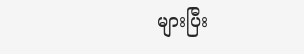များပြီး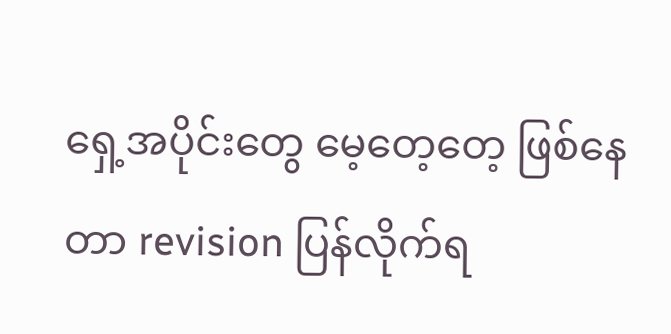ရှေ့အပိုင်းတွေ မေ့တေ့တေ့ ဖြစ်နေတာ revision ပြန်လိုက်ရ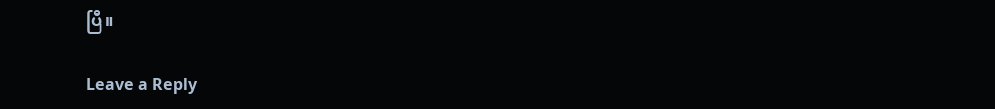ပြီ။

Leave a Reply